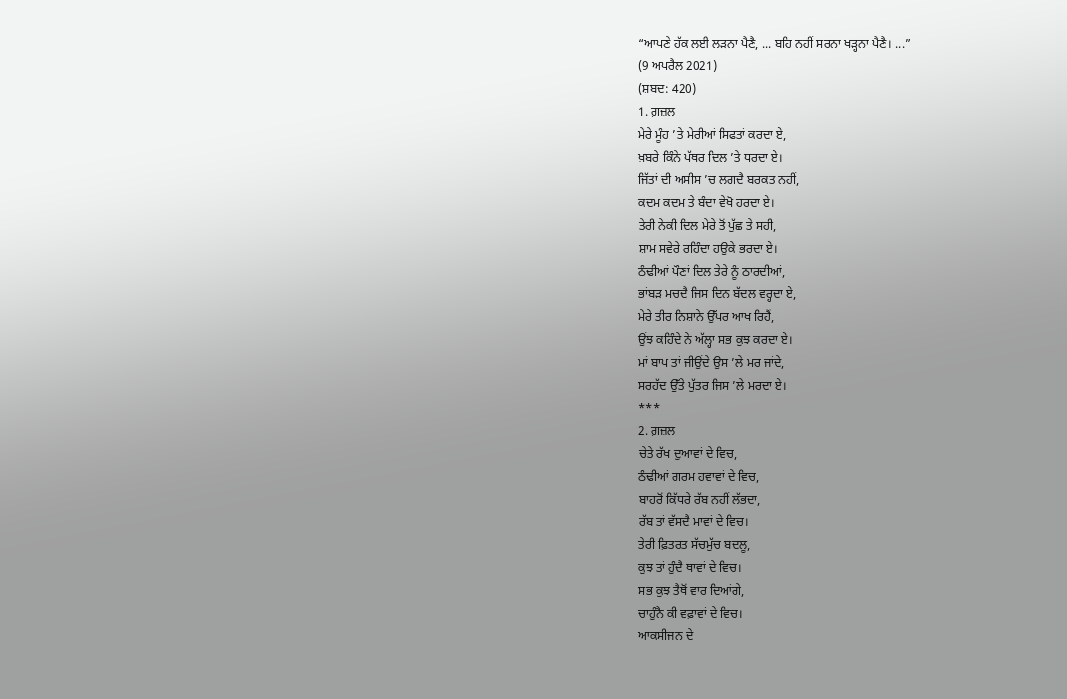“ਆਪਣੇ ਹੱਕ ਲਈ ਲੜਨਾ ਪੈਣੈ, ... ਬਹਿ ਨਹੀਂ ਸਰਨਾ ਖੜ੍ਹਨਾ ਪੈਣੈ। ...”
(9 ਅਪਰੈਲ 2021)
(ਸ਼ਬਦ: 420)
1. ਗ਼ਜ਼ਲ
ਮੇਰੇ ਮੂੰਹ ’ਤੇ ਮੇਰੀਆਂ ਸਿਫਤਾਂ ਕਰਦਾ ਏ,
ਖ਼ਬਰੇ ਕਿੰਨੇ ਪੱਥਰ ਦਿਲ ’ਤੇ ਧਰਦਾ ਏ।
ਜਿੱਤਾਂ ਦੀ ਅਸੀਸ ’ਚ ਲਗਦੈ ਬਰਕਤ ਨਹੀਂ,
ਕਦਮ ਕਦਮ ਤੇ ਬੰਦਾ ਵੇਖੋ ਹਰਦਾ ਏ।
ਤੇਰੀ ਨੇਕੀ ਦਿਲ ਮੇਰੇ ਤੋਂ ਪੁੱਛ ਤੇ ਸਹੀ,
ਸ਼ਾਮ ਸਵੇਰੇ ਰਹਿੰਦਾ ਹਉਕੇ ਭਰਦਾ ਏ।
ਠੰਢੀਆਂ ਪੌਣਾਂ ਦਿਲ ਤੇਰੇ ਨੂੰ ਠਾਰਦੀਆਂ,
ਭਾਂਬੜ ਮਚਦੈ ਜਿਸ ਦਿਨ ਬੱਦਲ ਵਰ੍ਹਦਾ ਏ,
ਮੇਰੇ ਤੀਰ ਨਿਸ਼ਾਨੇ ਉੱਪਰ ਆਖ ਰਿਹੈਂ,
ਉਂਝ ਕਹਿੰਦੇ ਨੇ ਅੱਲ੍ਹਾ ਸਭ ਕੁਝ ਕਰਦਾ ਏ।
ਮਾਂ ਬਾਪ ਤਾਂ ਜੀਉਂਦੇ ਉਸ ’ਲੇ ਮਰ ਜਾਂਦੇ,
ਸਰਹੱਦ ਉੱਤੇ ਪੁੱਤਰ ਜਿਸ ’ਲੇ ਮਰਦਾ ਏ।
***
2. ਗ਼ਜ਼ਲ
ਚੇਤੇ ਰੱਖ ਦੁਆਵਾਂ ਦੇ ਵਿਚ,
ਠੰਢੀਆਂ ਗਰਮ ਹਵਾਵਾਂ ਦੇ ਵਿਚ,
ਬਾਹਰੋਂ ਕਿੱਧਰੇ ਰੱਬ ਨਹੀਂ ਲੱਭਦਾ,
ਰੱਬ ਤਾਂ ਵੱਸਦੈ ਮਾਵਾਂ ਦੇ ਵਿਚ।
ਤੇਰੀ ਫ਼ਿਤਰਤ ਸੱਚਮੁੱਚ ਬਦਲੂ,
ਕੁਝ ਤਾਂ ਹੁੰਦੈ ਥਾਵਾਂ ਦੇ ਵਿਚ।
ਸਭ ਕੁਝ ਤੈਥੋਂ ਵਾਰ ਦਿਆਂਗੇ,
ਚਾਹੁੰਨੈ ਕੀ ਵਫ਼ਾਵਾਂ ਦੇ ਵਿਚ।
ਆਕਸੀਜਨ ਦੇ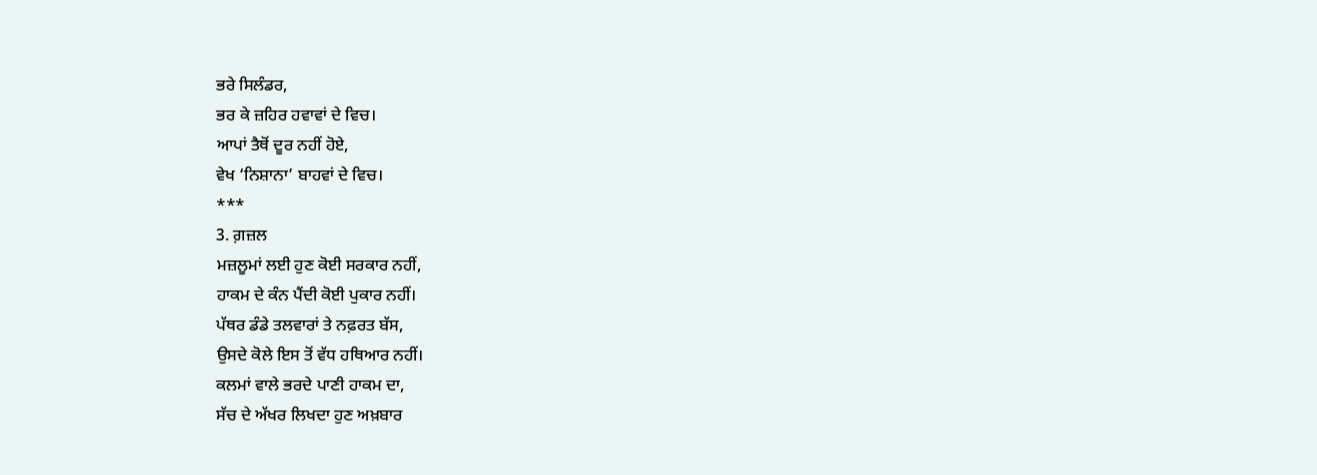ਭਰੇ ਸਿਲੰਡਰ,
ਭਰ ਕੇ ਜ਼ਹਿਰ ਹਵਾਵਾਂ ਦੇ ਵਿਚ।
ਆਪਾਂ ਤੈਥੋਂ ਦੂਰ ਨਹੀਂ ਹੋਏ,
ਵੇਖ ‘ਨਿਸ਼ਾਨਾ’ ਬਾਹਵਾਂ ਦੇ ਵਿਚ।
***
3. ਗ਼ਜ਼ਲ
ਮਜ਼ਲੂਮਾਂ ਲਈ ਹੁਣ ਕੋਈ ਸਰਕਾਰ ਨਹੀਂ,
ਹਾਕਮ ਦੇ ਕੰਨ ਪੈਂਦੀ ਕੋਈ ਪੁਕਾਰ ਨਹੀਂ।
ਪੱਥਰ ਡੰਡੇ ਤਲਵਾਰਾਂ ਤੇ ਨਫ਼ਰਤ ਬੱਸ,
ਉਸਦੇ ਕੋਲੇ ਇਸ ਤੋਂ ਵੱਧ ਹਥਿਆਰ ਨਹੀਂ।
ਕਲਮਾਂ ਵਾਲੇ ਭਰਦੇ ਪਾਣੀ ਹਾਕਮ ਦਾ,
ਸੱਚ ਦੇ ਅੱਖਰ ਲਿਖਦਾ ਹੁਣ ਅਖ਼ਬਾਰ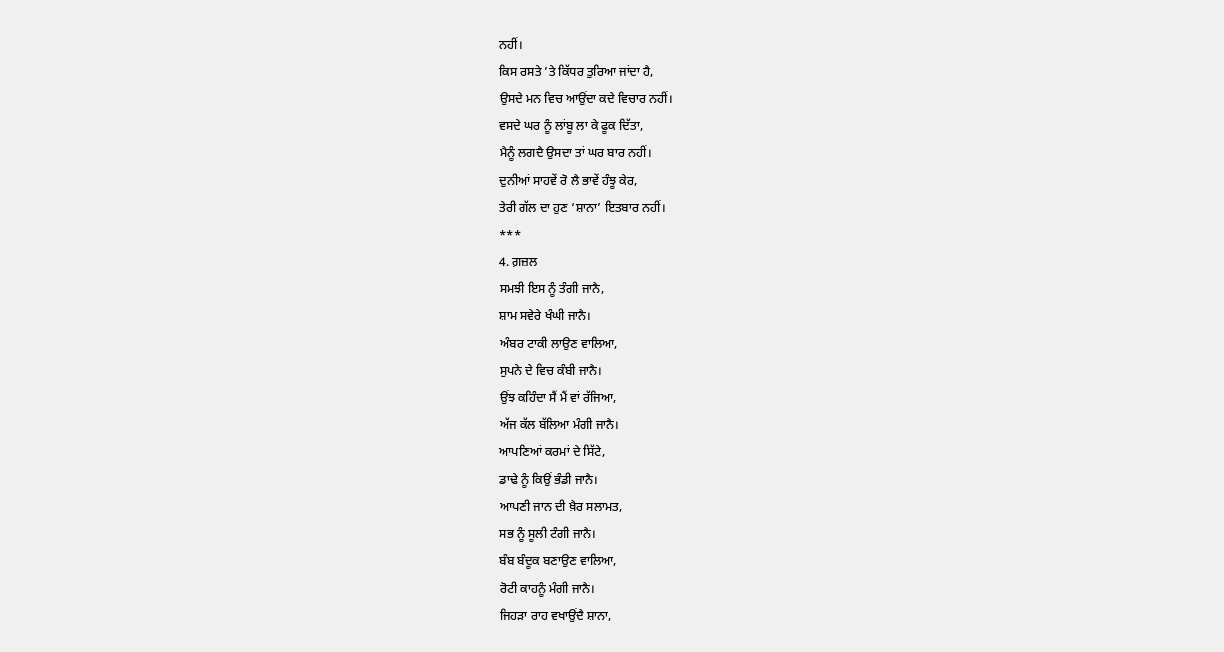ਨਹੀਂ।
ਕਿਸ ਰਸਤੇ ’ਤੇ ਕਿੱਧਰ ਤੁਰਿਆ ਜਾਂਦਾ ਹੈ,
ਉਸਦੇ ਮਨ ਵਿਚ ਆਉਂਦਾ ਕਦੇ ਵਿਚਾਰ ਨਹੀਂ।
ਵਸਦੇ ਘਰ ਨੂੰ ਲਾਂਬੂ ਲਾ ਕੇ ਫੂਕ ਦਿੱਤਾ,
ਮੈਨੂੰ ਲਗਦੈ ਉਸਦਾ ਤਾਂ ਘਰ ਬਾਰ ਨਹੀਂ।
ਦੁਨੀਆਂ ਸਾਹਵੇਂ ਰੋ ਲੈ ਭਾਵੇਂ ਹੰਝੂ ਕੇਰ,
ਤੇਰੀ ਗੱਲ ਦਾ ਹੁਣ ‘ਸ਼ਾਨਾ’ ਇਤਬਾਰ ਨਹੀਂ।
***
4. ਗ਼ਜ਼ਲ
ਸਮਝੀ ਇਸ ਨੂੰ ਤੰਗੀ ਜਾਨੈ,
ਸ਼ਾਮ ਸਵੇਰੇ ਖੰਘੀ ਜਾਨੈ।
ਅੰਬਰ ਟਾਕੀ ਲਾਉਣ ਵਾਲਿਆ,
ਸੁਪਨੇ ਦੇ ਵਿਚ ਕੰਬੀ ਜਾਨੈ।
ਉਂਝ ਕਹਿੰਦਾ ਸੈਂ ਮੈਂ ਵਾਂ ਰੱਜਿਆ,
ਅੱਜ ਕੱਲ ਬੱਲਿਆ ਮੰਗੀ ਜਾਨੈ।
ਆਪਣਿਆਂ ਕਰਮਾਂ ਦੇ ਸਿੱਟੇ,
ਡਾਢੇ ਨੂੰ ਕਿਉਂ ਭੰਡੀ ਜਾਨੈ।
ਆਪਣੀ ਜਾਨ ਦੀ ਖ਼ੈਰ ਸਲਾਮਤ,
ਸਭ ਨੂੰ ਸੂਲੀ ਟੰਗੀ ਜਾਨੈ।
ਬੰਬ ਬੰਦੂਕ ਬਣਾਉਣ ਵਾਲਿਆ,
ਰੋਟੀ ਕਾਹਨੂੰ ਮੰਗੀ ਜਾਨੈ।
ਜਿਹੜਾ ਰਾਹ ਵਖਾਉਂਦੈ ਸ਼ਾਨਾ,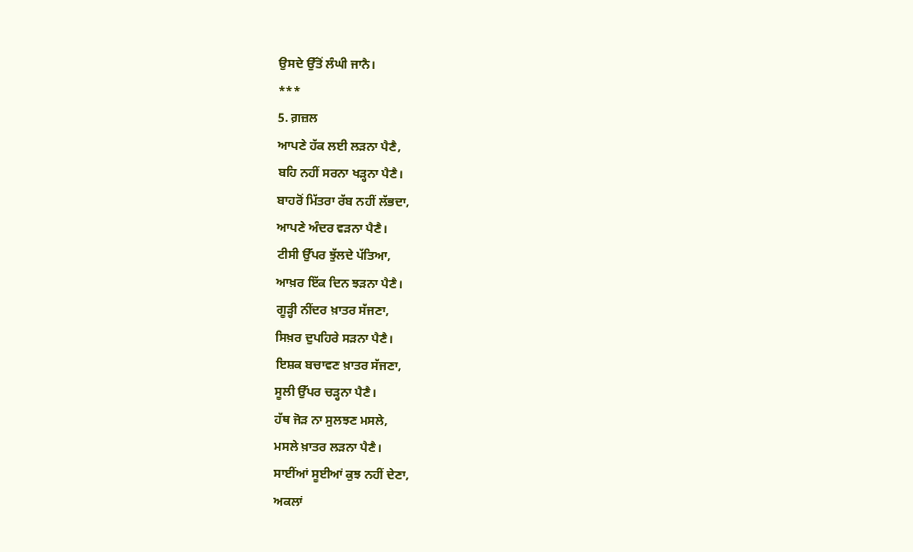ਉਸਦੇ ਉੱਤੋਂ ਲੰਘੀ ਜਾਨੈ।
***
5. ਗ਼ਜ਼ਲ
ਆਪਣੇ ਹੱਕ ਲਈ ਲੜਨਾ ਪੈਣੈ,
ਬਹਿ ਨਹੀਂ ਸਰਨਾ ਖੜ੍ਹਨਾ ਪੈਣੈ।
ਬਾਹਰੋਂ ਮਿੱਤਰਾ ਰੱਬ ਨਹੀਂ ਲੱਭਦਾ,
ਆਪਣੇ ਅੰਦਰ ਵੜਨਾ ਪੈਣੈ।
ਟੀਸੀ ਉੱਪਰ ਝੁੱਲਦੇ ਪੱਤਿਆ,
ਆਖ਼ਰ ਇੱਕ ਦਿਨ ਝੜਨਾ ਪੈਣੈ।
ਗੂੜ੍ਹੀ ਨੀਂਦਰ ਖ਼ਾਤਰ ਸੱਜਣਾ,
ਸਿਖ਼ਰ ਦੁਪਹਿਰੇ ਸੜਨਾ ਪੈਣੈ।
ਇਸ਼ਕ ਬਚਾਵਣ ਖ਼ਾਤਰ ਸੱਜਣਾ,
ਸੂਲੀ ਉੱਪਰ ਚੜ੍ਹਨਾ ਪੈਣੈ।
ਹੱਥ ਜੋੜ ਨਾ ਸੁਲਝਣ ਮਸਲੇ,
ਮਸਲੇ ਖ਼ਾਤਰ ਲੜਨਾ ਪੈਣੈ।
ਸਾਈਂਆਂ ਸੂਈਆਂ ਕੁਝ ਨਹੀਂ ਦੇਣਾ,
ਅਕਲਾਂ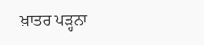ਖ਼ਾਤਰ ਪੜ੍ਹਨਾ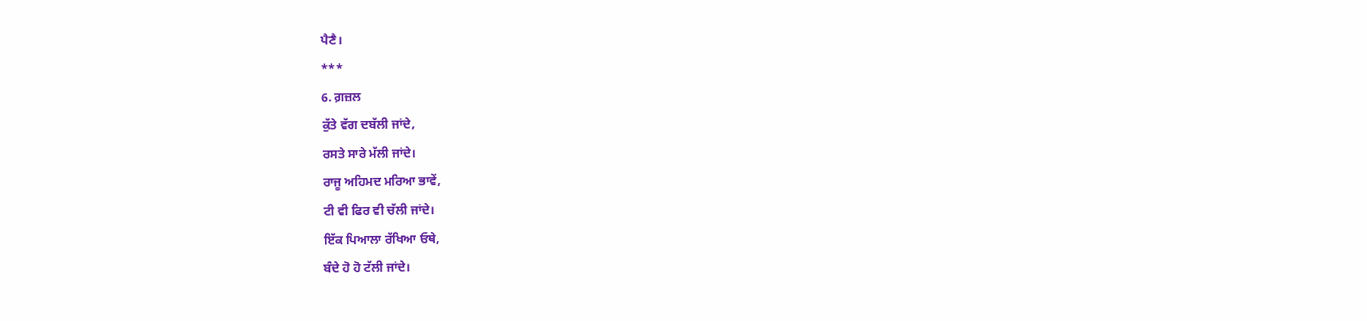ਪੈਣੈ।
***
6. ਗ਼ਜ਼ਲ
ਕੁੱਤੇ ਵੱਗ ਦਬੱਲੀ ਜਾਂਦੇ,
ਰਸਤੇ ਸਾਰੇ ਮੱਲੀ ਜਾਂਦੇ।
ਰਾਜੂ ਅਹਿਮਦ ਮਰਿਆ ਭਾਵੇਂ,
ਟੀ ਵੀ ਫਿਰ ਵੀ ਚੱਲੀ ਜਾਂਦੇ।
ਇੱਕ ਪਿਆਲਾ ਰੱਖਿਆ ਓਥੇ,
ਬੰਦੇ ਹੋ ਹੋ ਟੱਲੀ ਜਾਂਦੇ।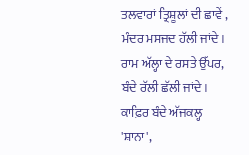ਤਲਵਾਰਾਂ ਤ੍ਰਿਸ਼ੂਲਾਂ ਦੀ ਛਾਵੇਂ ,
ਮੰਦਰ ਮਸਜਦ ਹੱਲੀ ਜਾਂਦੇ।
ਰਾਮ ਅੱਲ੍ਹਾ ਦੇ ਰਸਤੇ ਉੱਪਰ,
ਬੰਦੇ ਰੱਲੀ ਛੱਲੀ ਜਾਂਦੇ।
ਕਾਫ਼ਿਰ ਬੰਦੇ ਅੱਜਕਲ੍ਹ 'ਸ਼ਾਨਾ',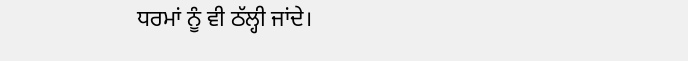ਧਰਮਾਂ ਨੂੰ ਵੀ ਠੱਲ੍ਹੀ ਜਾਂਦੇ।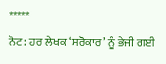*****
ਨੋਟ: ਹਰ ਲੇਖਕ ‘ਸਰੋਕਾਰ’ ਨੂੰ ਭੇਜੀ ਗਈ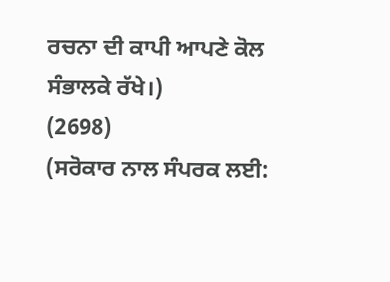ਰਚਨਾ ਦੀ ਕਾਪੀ ਆਪਣੇ ਕੋਲ ਸੰਭਾਲਕੇ ਰੱਖੇ।)
(2698)
(ਸਰੋਕਾਰ ਨਾਲ ਸੰਪਰਕ ਲਈ: